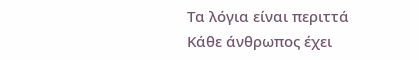Τα λόγια είναι περιττά
Κάθε άνθρωπος έχει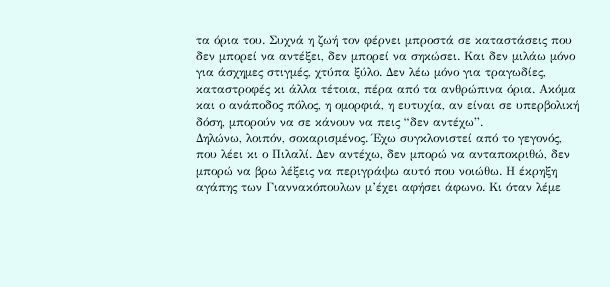τα όρια του. Συχνά η ζωή τον φέρνει μπροστά σε καταστάσεις που δεν μπορεί να αντέξει, δεν μπορεί να σηκώσει. Και δεν μιλάω μόνο για άσχημες στιγμές, χτύπα ξύλο. Δεν λέω μόνο για τραγωδίες, καταστροφές κι άλλα τέτοια, πέρα από τα ανθρώπινα όρια. Ακόμα και ο ανάποδος πόλος, η ομορφιά, η ευτυχία, αν είναι σε υπερβολική δόση, μπορούν να σε κάνουν να πεις “δεν αντέχω”.
Δηλώνω, λοιπόν, σοκαρισμένος. Έχω συγκλονιστεί από το γεγονός, που λέει κι ο Πιλαλί. Δεν αντέχω, δεν μπορώ να ανταποκριθώ, δεν μπορώ να βρω λέξεις να περιγράψω αυτό που νοιώθω. Η έκρηξη αγάπης των Γιαννακόπουλων μ’έχει αφήσει άφωνο. Κι όταν λέμε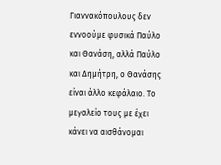Γιαννακόπουλους δεν εννοούμε φυσικά Παύλο και Θανάση, αλλά Παύλο και Δημήτρη, ο Θανάσης είναι άλλο κεφάλαιο. Το μεγαλείο τους με έχει κάνει να αισθάνομαι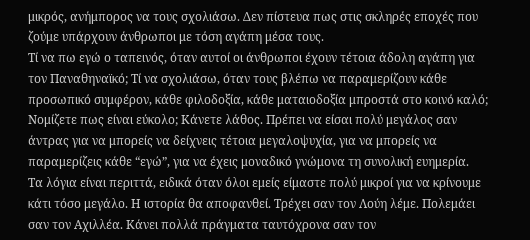μικρός, ανήμπορος να τους σχολιάσω. Δεν πίστευα πως στις σκληρές εποχές που ζούμε υπάρχουν άνθρωποι με τόση αγάπη μέσα τους.
Τί να πω εγώ ο ταπεινός, όταν αυτοί οι άνθρωποι έχουν τέτοια άδολη αγάπη για τον Παναθηναϊκό; Τί να σχολιάσω, όταν τους βλέπω να παραμερίζουν κάθε προσωπικό συμφέρον, κάθε φιλοδοξία, κάθε ματαιοδοξία μπροστά στο κοινό καλό; Νομίζετε πως είναι εύκολο; Κάνετε λάθος. Πρέπει να είσαι πολύ μεγάλος σαν άντρας για να μπορείς να δείχνεις τέτοια μεγαλοψυχία, για να μπορείς να παραμερίζεις κάθε “εγώ”, για να έχεις μοναδικό γνώμονα τη συνολική ευημερία.
Τα λόγια είναι περιττά, ειδικά όταν όλοι εμείς είμαστε πολύ μικροί για να κρίνουμε κάτι τόσο μεγάλο. Η ιστορία θα αποφανθεί. Τρέχει σαν τον Λούη λέμε. Πολεμάει σαν τον Αχιλλέα. Κάνει πολλά πράγματα ταυτόχρονα σαν τον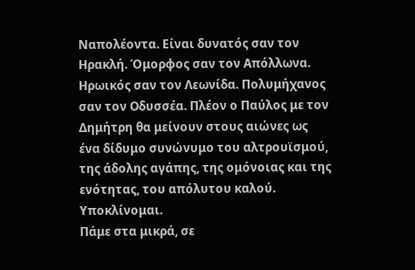Ναπολέοντα. Είναι δυνατός σαν τον Ηρακλή. Όμορφος σαν τον Απόλλωνα. Ηρωικός σαν τον Λεωνίδα. Πολυμήχανος σαν τον Οδυσσέα. Πλέον ο Παύλος με τον Δημήτρη θα μείνουν στους αιώνες ως ένα δίδυμο συνώνυμο του αλτρουϊσμού, της άδολης αγάπης, της ομόνοιας και της ενότητας, του απόλυτου καλού. Υποκλίνομαι.
Πάμε στα μικρά, σε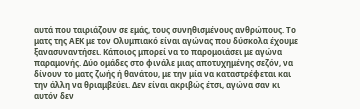αυτά που ταιριάζουν σε εμάς, τους συνηθισμένους ανθρώπους. Το ματς της ΑΕΚ με τον Ολυμπιακό είναι αγώνας που δύσκολα έχουμε ξανασυναντήσει. Κάποιος μπορεί να το παρομοιάσει με αγώνα παραμονής. Δύο ομάδες στο φινάλε μιας αποτυχημένης σεζόν, να δίνουν το ματς ζωής ή θανάτου, με την μία να καταστρέφεται και την άλλη να θριαμβεύει. Δεν είναι ακριβώς έτσι, αγώνα σαν κι αυτόν δεν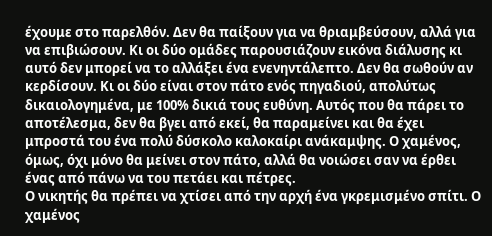έχουμε στο παρελθόν. Δεν θα παίξουν για να θριαμβεύσουν, αλλά για να επιβιώσουν. Κι οι δύο ομάδες παρουσιάζουν εικόνα διάλυσης κι αυτό δεν μπορεί να το αλλάξει ένα ενενηντάλεπτο. Δεν θα σωθούν αν κερδίσουν. Κι οι δύο είναι στον πάτο ενός πηγαδιού, απολύτως δικαιολογημένα, με 100% δικιά τους ευθύνη. Αυτός που θα πάρει το αποτέλεσμα, δεν θα βγει από εκεί, θα παραμείνει και θα έχει μπροστά του ένα πολύ δύσκολο καλοκαίρι ανάκαμψης. Ο χαμένος, όμως, όχι μόνο θα μείνει στον πάτο, αλλά θα νοιώσει σαν να έρθει ένας από πάνω να του πετάει και πέτρες.
Ο νικητής θα πρέπει να χτίσει από την αρχή ένα γκρεμισμένο σπίτι. Ο χαμένος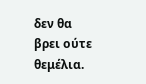δεν θα βρει ούτε θεμέλια.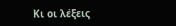Κι οι λέξεις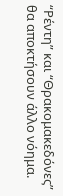“Ρέντη” και “Θρακομακεδόνες” θα αποκτήσουν άλλο νόημα.